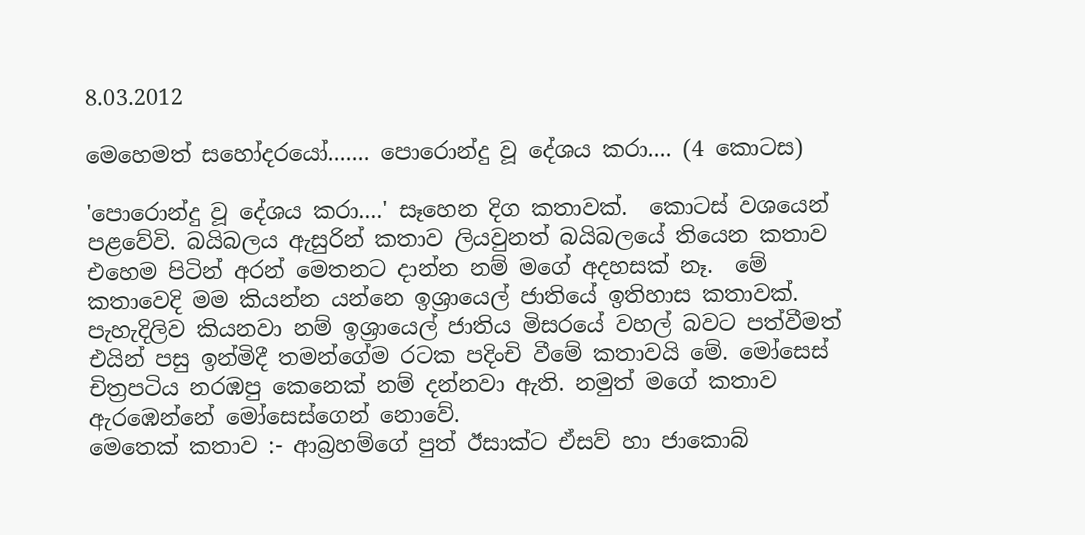8.03.2012

මෙහෙමත් සහෝදරයෝ....... පොරොන්දු වූ දේශය කරා.... (4 කොටස)

'පොරොන්දු වූ දේශය කරා....' සෑහෙන දිග කතාවක්.  කොටස් වශයෙන් පළවේවි. බයිබලය ඇසුරින් කතාව ලියවුනත් බයිබලයේ තියෙන කතාව එහෙම පිටින් අරන් මෙතනට දාන්න නම් මගේ අදහසක් නෑ.  මේ කතාවෙදි මම කියන්න යන්නෙ ඉශ්‍රායෙල් ජාතියේ ඉතිහාස කතාවක්. පැහැදිලිව කියනවා නම් ඉශ්‍රායෙල් ජාතිය මිසරයේ වහල් බවට පත්වීමත් එයින් පසු ඉන්මිදී තමන්ගේම රටක පදිංචි වීමේ කතාවයි මේ. මෝසෙස් චිත්‍රපටිය නරඹපු කෙනෙක් නම් දන්නවා ඇති. නමුත් මගේ කතාව ඇරඹෙන්නේ මෝසෙස්ගෙන් නොවේ.
මෙතෙක් කතාව :- ආබ්‍රහම්ගේ පුත් ඊසාක්ට ඒසව් හා ජාකොබ්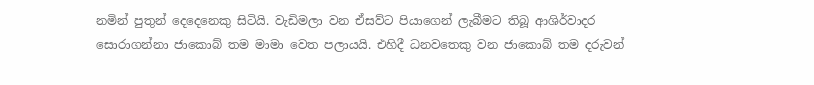නමින් පුතුන් දෙදෙනෙකු සිටියි. වැඩිමලා වන ඒසව්ට පියාගෙන් ලැබීමට තිබූ ආශිර්වාදර සොරාගන්නා ජාකොබ් තම මාමා වෙත පලායයි. එහිදී ධනවතෙකු වන ජාකොබ් තම දරුවන්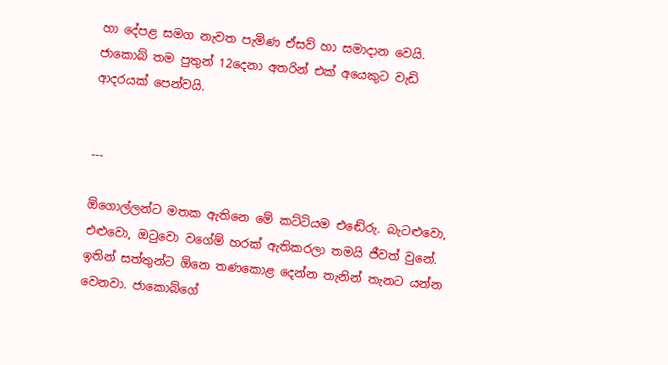හා දේපළ සමග නැවත පැමිණ ඒසව් හා සමාදාන වෙයි. ජාකොබ් තම පුතුන් 12දෙනා අතරින් එක් අයෙකුට වැඩි ආදරයක් පෙන්වයි.


---

ඕගොල්ලන්ට මතක ඇතිනෙ මේ කට්ටියම එඬේරු. බැටළුවො, එළුවො, ඔටුවො වගේම් හරක් ඇතිකරලා තමයි ජීවත් වුනේ. ඉතින් සත්තුන්ට ඕනෙ තණකොළ දෙන්න තැනින් තැනට යන්න වෙනවා. ජාකොබ්ගේ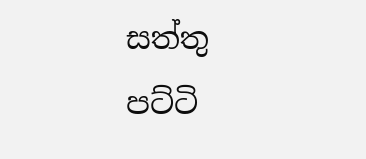සත්තු පට්ටි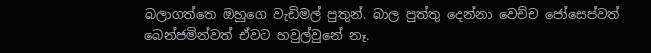බලාගත්තෙ ඔහුගෙ වැඩිමල් පුතුන්. බාල පුත්තු දෙන්නා වෙච්ච ජෝසෙප්වත් බෙන්ජමින්වත් ඒවට හවුල්වුනේ නෑ.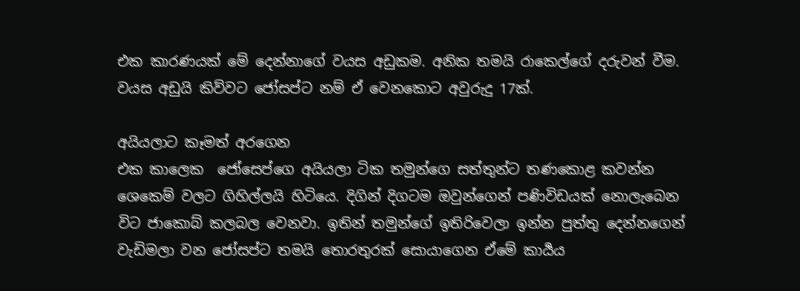එක කාරණයක් මේ දෙන්නාගේ වයස අඩුකම. අනික තමයි රාකෙල්ගේ දරුවන් වීම. වයස අඩුයි කිව්වට ජෝසප්ට නම් ඒ වෙනකොට අවුරුදු 17ක්.

අයියලාට කෑමත් අරගෙන
එක කාලෙක  ජෝසෙප්ගෙ අයියලා ටික තමුන්ගෙ සත්තුන්ට තණකොළ කවන්න ශෙකෙම් වලට ගිහිල්ලයි හිටියෙ. දිගින් දිගටම ඔවුන්ගෙන් පණිවිඩයක් නොලැබෙන විට ජාකොබ් කලබල වෙනවා. ඉතින් තමුන්ගේ ඉතිරිවෙලා ඉන්න පුත්තු දෙන්නගෙන් වැඩිමලා වන ජෝසප්ට තමයි තොරතුරක් සොයාගෙන ඒමේ කාර්‍යය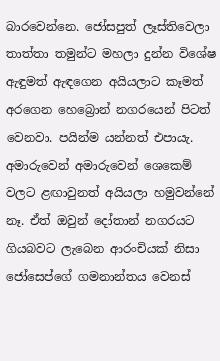බාරවෙන්නෙ. ජෝසපුත් ලෑස්තිවෙලා තාත්තා තමුන්ට මහලා දුන්න විශේෂ ඇඳුමත් ඇඳගෙන අයියලාට කෑමත් අරගෙන හෙබ්‍රොන් නගරයෙන් පිටත් වෙනවා. පයින්ම යන්නත් එපායැ. අමාරුවෙන් අමාරුවෙන් ශෙකෙම් වලට ළඟාවුනත් අයියලා හමුවන්නේ නෑ. ඒත් ඔවුන් දෝතාන් නගරයට ගියබවට ලැබෙන ආරංචියක් නිසා ජෝසෙප්ගේ ගමනාන්තය වෙනස්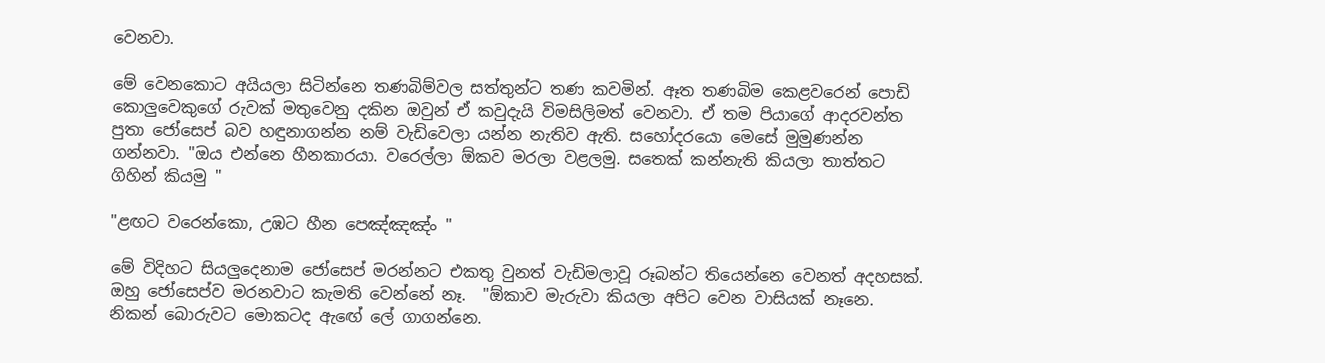වෙනවා.

මේ වෙනකොට අයියලා සිටින්නෙ තණබිම්වල සත්තුන්ට තණ කවමින්. ඈත තණබිම කෙළවරෙන් පොඩි කොලුවෙකුගේ රුවක් මතුවෙනු දකින ඔවුන් ඒ කවුදැයි විමසිලිමත් වෙනවා. ඒ තම පියාගේ ආදරවන්ත පුතා ජෝසෙප් බව හඳුනාගන්න නම් වැඩිවෙලා යන්න නැතිව ඇති. සහෝදරයො මෙසේ මුමුණන්න ගන්නවා. "ඔය එන්නෙ හීනකාරයා. වරෙල්ලා ඕකව මරලා වළලමු. සතෙක් කන්නැති කියලා තාත්තට ගිහින් කියමු "

"ළඟට වරෙන්කො, උඹට හීන පෙඤ්ඤඤ්ං "

මේ විදිහට සියලුදෙනාම ජෝසෙප් මරන්නට එකතු වුනත් වැඩිමලාවූ රූබන්ට තියෙන්නෙ වෙනත් අදහසක්. ඔහු ජෝසෙප්ව මරනවාට කැමති වෙන්නේ නෑ.  "ඕකාව මැරුවා කියලා අපිට වෙන වාසියක් නෑනෙ. නිකන් බොරුවට මොකටද ඇඟේ ලේ ගාගන්නෙ.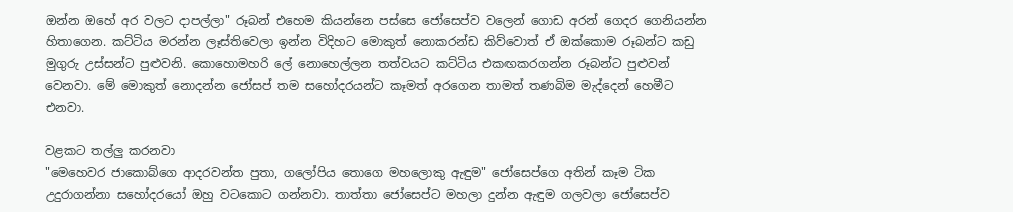ඔන්න ඔහේ අර වලට දාපල්ලා" රූබන් එහෙම කියන්නෙ පස්සෙ ජෝසෙප්ව වලෙන් ගොඩ අරන් ගෙදර ගෙනියන්න හිතාගෙන. කට්ටිය මරන්න ලෑස්තිවෙලා ඉන්න විදිහට මොකුත් නොකරන්ඩ කිව්වොත් ඒ ඔක්කොම රූබන්ට කඩු මුගුරු උස්සන්ට පුළුවනි. කොහොමහරි ලේ නොහෙල්ලන තත්වයට කට්ටිය එකඟකරගන්න රූබන්ට පුළුවන් වෙනවා. මේ මොකුත් නොදන්න ජෝසප් තම සහෝදරයන්ට කෑමත් අරගෙන තාමත් තණබිම මැද්දෙන් හෙමීට එනවා.

වළකට තල්ලු කරනවා
"මෙහෙවර ජාකොබ්ගෙ ආදරවන්ත පුතා, ගලෝපිය තොගෙ මහලොකු ඇඳුම" ජෝසෙප්ගෙ අතින් කෑම ටික උදුරාගන්නා සහෝදරයෝ ඔහු වටකොට ගන්නවා. තාත්තා ජෝසෙප්ට මහලා දුන්න ඇඳුම ගලවලා ජෝසෙප්ව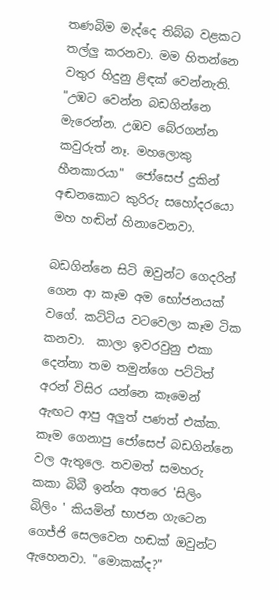තණබිම මැද්දෙ තිබ්බ වළකට තල්ලු කරනවා. මම හිතන්නෙ වතුර හිදුනු ළිඳක් වෙන්නැති. "උඹට වෙන්න බඩගින්නෙ මැරෙන්න. උඹව බේරගන්න කවුරුත් නෑ. මහලොකු හීනකාරයා"  ජෝසෙප් දුකින් අඬනකොට කුරිරු සහෝදරයො මහ හඬින් හිනාවෙනවා.

බඩගින්නෙ සිටි ඔවුන්ට ගෙදරින් ගෙන ආ කෑම අම භෝජනයක් වගේ. කට්ටිය වටවෙලා කෑම ටික කනවා.  කාලා ඉවරවුනු එකා දෙන්නා තම තමුන්ගෙ පට්ටිත් අරන් විසිර යන්නෙ කෑමෙන් ඇඟට ආපු අලුත් පණත් එක්ක. කෑම ගෙනාපු ජෝසෙප් බඩගින්නෙ වල ඇතුලෙ. තවමත් සමහරු කකා බිබී ඉන්න අතරෙ 'සිලිං බිලිං ' කියමින් භාජන ගැටෙන ගෙජ්ජි සෙලවෙන හඬක් ඔවුන්ට ඇහෙනවා. "මොකක්ද?"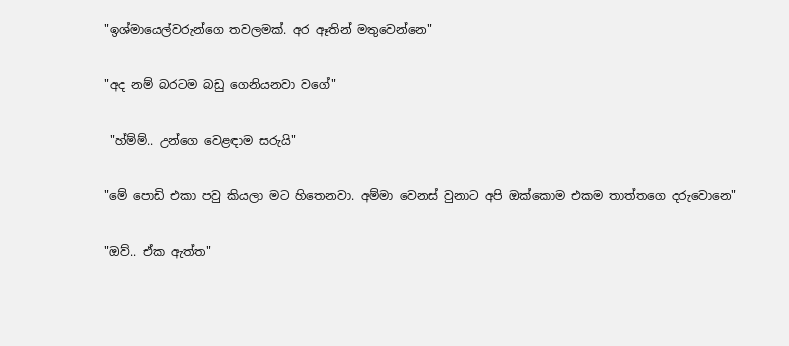"ඉශ්මායෙල්වරුන්ගෙ තවලමක්. අර ඈතින් මතුවෙන්නෙ"

"අද නම් බරටම බඩු ගෙනියනවා වගේ"

 "හ්ම්ම්.. උන්ගෙ වෙළඳාම සරුයි"

"මේ පොඩි එකා පවු කියලා මට හිතෙනවා. අම්මා වෙනස් වුනාට අපි ඔක්කොම එකම තාත්තගෙ දරුවොනෙ"

"ඔව්.. ඒක ඇත්ත"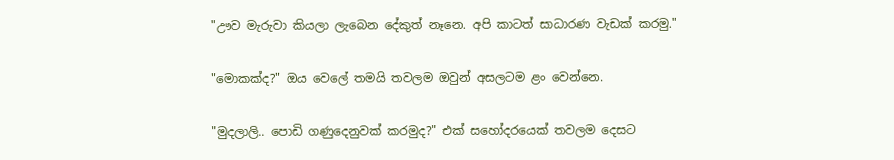"ඌව මැරුවා කියලා ලැබෙන දේකුත් නෑනෙ. අපි කාටත් සාධාරණ වැඩක් කරමු."

"මොකක්ද?" ඔය වෙලේ තමයි තවලම ඔවුන් අසලටම ළං වෙන්නෙ.

"මුදලාලි.. පොඩි ගණුදෙනුවක් කරමුද?" එක් සහෝදරයෙක් තවලම දෙසට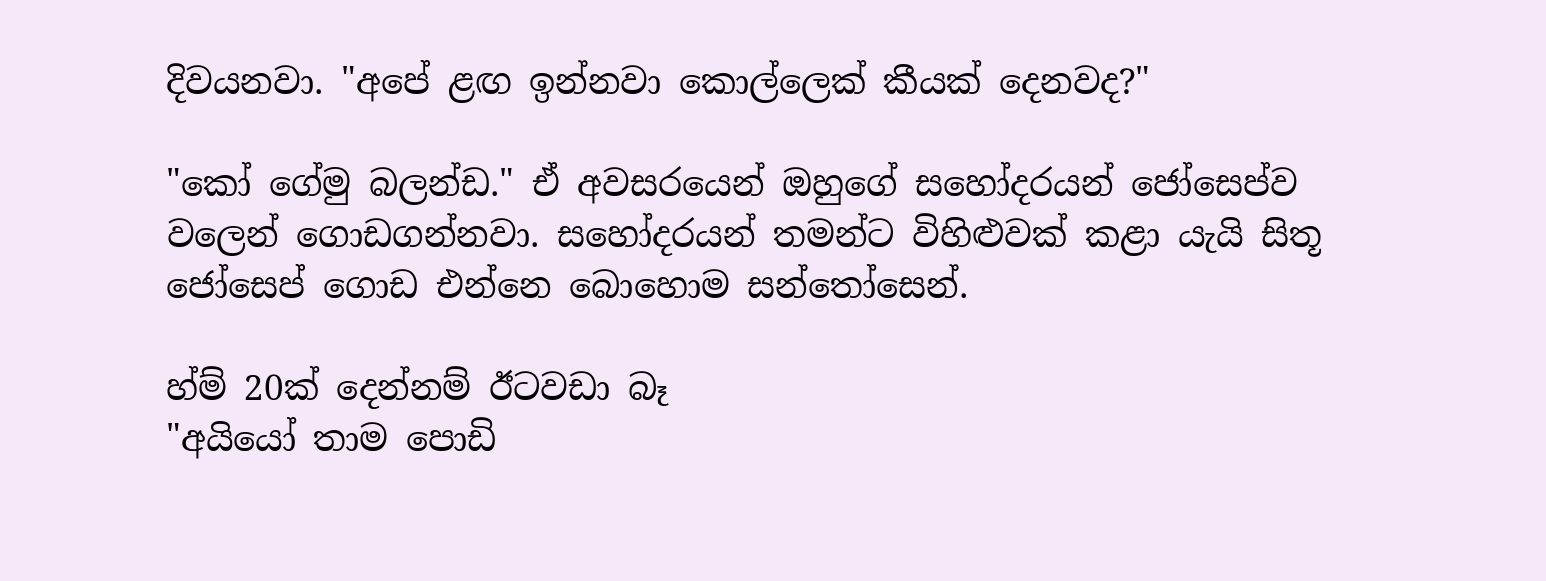දිවයනවා. "අපේ ළඟ ඉන්නවා කොල්ලෙක් කීයක් දෙනවද?"

"කෝ ගේමු බලන්ඩ." ඒ අවසරයෙන් ඔහුගේ සහෝදරයන් ජෝසෙප්ව වලෙන් ගොඩගන්නවා. සහෝදරයන් තමන්ට විහිළුවක් කළා යැයි සිතූ ජෝසෙප් ගොඩ එන්නෙ බොහොම සන්තෝසෙන්.

හ්ම් 20ක් දෙන්නම් ඊටවඩා බෑ
"අයියෝ තාම පොඩි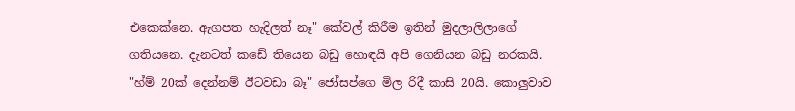එකෙක්නෙ. ඇගපත හැදිලත් නෑ" කේවල් කිරීම ඉතින් මුදලාලිලාගේ ගතියනෙ. දැනටත් කඩේ තියෙන බඩු හොඳයි අපි ගෙනියන බඩු නරකයි. "හ්ම් 20ක් දෙන්නම් ඊටවඩා බෑ" ජෝසප්ගෙ මිල රිදී කාසි 20යි. කොලුවාව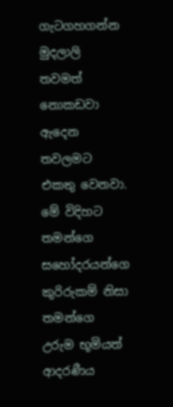ගැටගහගන්න මුදලාලි තවමත් නොකඩවා ඇදෙන තවලමට එකතු වෙනවා. මේ විදිහට තමන්ගෙ සහෝදරයන්ගෙ කුරිරුකම් නිසා තමන්ගෙ උරුම භූමියත් ආදරණීය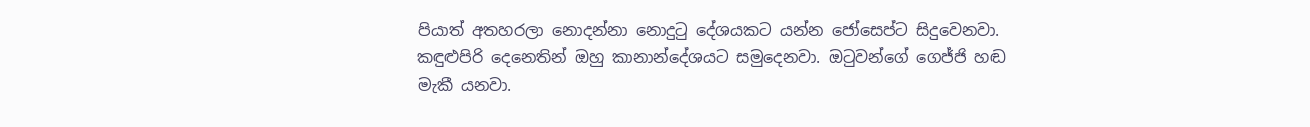පියාත් අතහරලා නොදන්නා නොදුටු දේශයකට යන්න ජෝසෙප්ට සිදුවෙනවා. කඳුළුපිරි දෙනෙතින් ඔහු කානාන්දේශයට සමුදෙනවා. ඔටුවන්ගේ ගෙජ්ජි හඬ මැකී යනවා.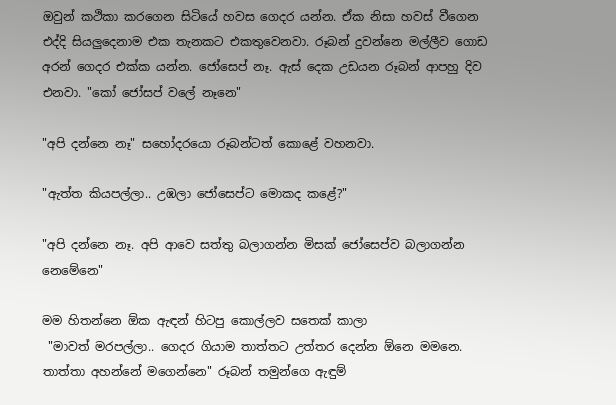ඔවුන් කථිකා කරගෙන සිටියේ හවස ගෙදර යන්න. ඒක නිසා හවස් වීගෙන එද්දි සියලුදෙනාම එක තැනකට එකතුවෙනවා. රූබන් දුවන්නෙ මල්ලීව ගොඩ අරන් ගෙදර එක්ක යන්න. ජෝසෙප් නෑ. ඇස් දෙක උඩයන රූබන් ආපහු දිව එනවා. "කෝ ජෝසප් වලේ නෑනෙ"

"අපි දන්නෙ නෑ" සහෝදරයො රූබන්ටත් කොළේ වහනවා.

"ඇත්ත කියපල්ලා.. උඹලා ජෝසෙප්ට මොකද කළේ?"

"අපි දන්නෙ නෑ. අපි ආවෙ සත්තු බලාගන්න මිසක් ජෝසෙප්ව බලාගන්න නෙමේනෙ"

මම හිතන්නෙ ඕක ඇඳන් හිටපු කොල්ලව සතෙක් කාලා
 "මාවත් මරපල්ලා.. ගෙදර ගියාම තාත්තට උත්තර දෙන්න ඕනෙ මමනෙ. තාත්තා අහන්නේ මගෙන්නෙ" රූබන් තමුන්ගෙ ඇඳුම්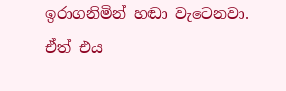ඉරාගනිමින් හඬා වැටෙනවා. ඒත් එය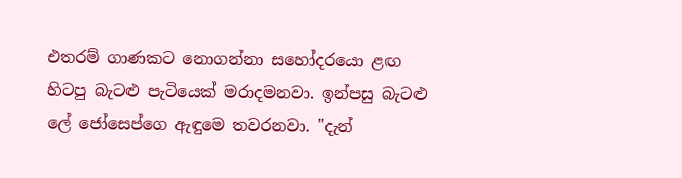එතරම් ගාණකට නොගන්නා සහෝදරයො ළඟ හිටපු බැටළු පැටියෙක් මරාදමනවා. ඉන්පසු බැටළු ලේ ජෝසෙප්ගෙ ඇඳුමෙ තවරනවා. "දැන්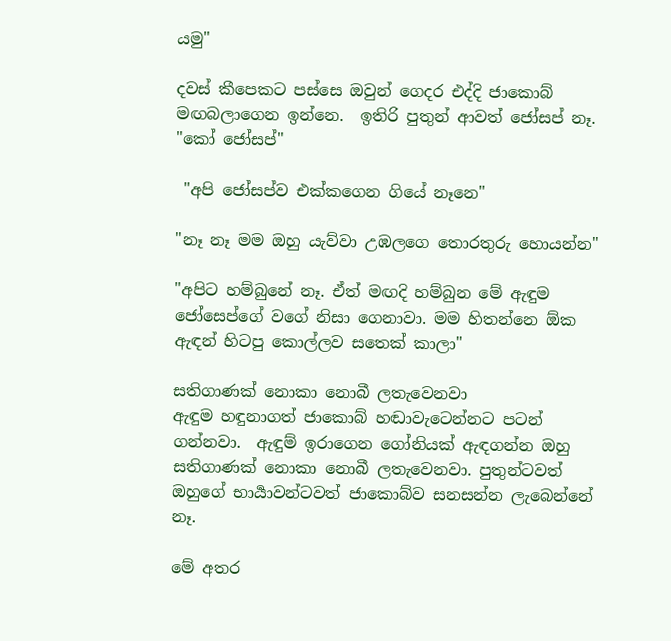යමු"

දවස් කීපෙකට පස්සෙ ඔවුන් ගෙදර එද්දි ජාකොබ් මඟබලාගෙන ඉන්නෙ.  ඉතිරි පුතුන් ආවත් ජෝසප් නෑ. "කෝ ජෝසප්"

 "අපි ජෝසප්ව එක්කගෙන ගියේ නෑනෙ"

"නෑ නෑ මම ඔහු යැව්වා උඹලගෙ තොරතුරු හොයන්න"

"අපිට හම්බුනේ නෑ. ඒත් මඟදි හම්බුන මේ ඇඳුම ජෝසෙප්ගේ වගේ නිසා ගෙනාවා. මම හිතන්නෙ ඕක ඇඳන් හිටපු කොල්ලව සතෙක් කාලා"

සතිගාණක් නොකා නොබී ලතැවෙනවා
ඇඳුම හඳුනාගත් ජාකොබ් හඬාවැටෙන්නට පටන් ගන්නවා.  ඇඳුම් ඉරාගෙන ගෝනියක් ඇඳගන්න ඔහු සතිගාණක් නොකා නොබී ලතැවෙනවා. පුතුන්ටවත් ඔහුගේ භාර්‍යාවන්ටවත් ජාකොබ්ව සනසන්න ලැබෙන්නේ නෑ.

මේ අතර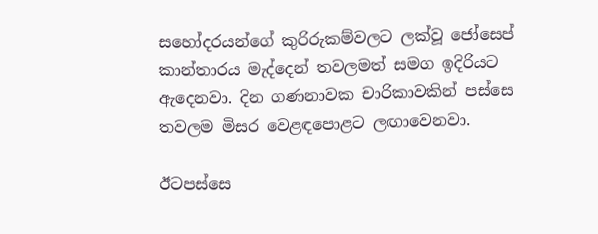සහෝදරයන්ගේ කුරිරුකම්වලට ලක්වූ ජෝසෙප් කාන්තාරය මැද්දෙන් තවලමත් සමග ඉදිරියට ඇදෙනවා. දින ගණනාවක චාරිකාවකින් පස්සෙ තවලම මිසර වෙළඳපොළට ලඟාවෙනවා.

ඊටපස්සෙ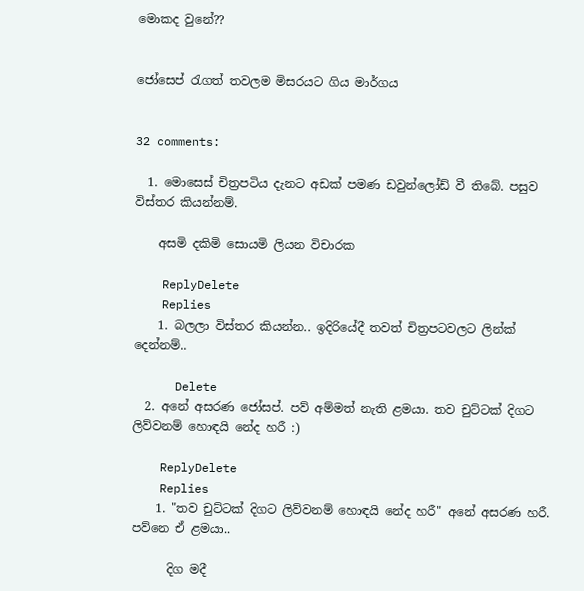මොකද වුනේ??


ජෝසෙප් රැගත් තවලම මිසරයට ගිය මාර්ගය


32 comments:

  1. මොසෙස්‌ චිත්‍රපටිය දැනට අඩක් පමණ ඩවුන්ලෝඩ් වී තිබේ. පසුව විස්තර කියන්නම්.

    අසමි දකිමි සොයමි ලියන විචාරක

    ReplyDelete
    Replies
    1. බලලා විස්තර කියන්න.. ඉදිරියේදී තවත් චිත්‍රපටවලට ලින්ක් දෙන්නම්..

      Delete
  2. අනේ අසරණ ජෝසප්. පව් අම්මත් නැති ළමයා. තව චුට්ටක් දිගට ලිව්වනම් හොඳයි නේද හරී :)

    ReplyDelete
    Replies
    1. "තව චුට්ටක් දිගට ලිව්වනම් හොඳයි නේද හරී" අනේ අසරණ හරී. පව්නෙ ඒ ළමයා..

      දිග මදී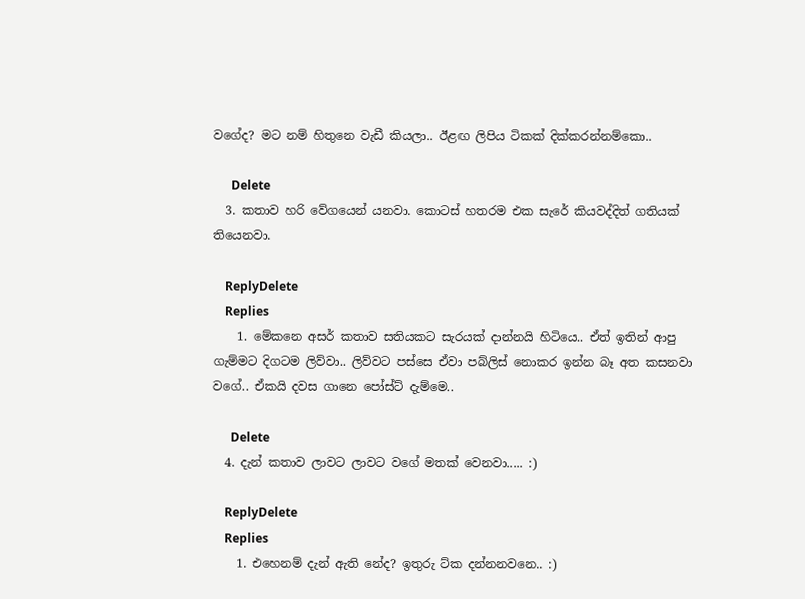වගේද? මට නම් හිතුනෙ වැඩී කියලා.. ඊළඟ ලිපිය ටිකක් දික්කරන්නම්කො..

      Delete
  3. කතාව හරි වේගයෙන් යනවා. කොටස් හතරම එක සැරේ කියවද්දිත් ගතියක් තියෙනවා.

    ReplyDelete
    Replies
    1. මේකනෙ අසර් කතාව සතියකට සැරයක් දාන්නයි හිටියෙ.. ඒත් ඉතින් ආපු ගැම්මට දිගටම ලිව්වා.. ලිව්වට පස්සෙ ඒවා පබ්ලිස් නොකර ඉන්න බෑ අත කසනවා වගේ.. ඒකයි දවස ගානෙ පෝස්ට් දැම්මෙ..

      Delete
  4. දැන් කතාව ලාවට ලාවට වගේ මතක් වෙනවා..... :)

    ReplyDelete
    Replies
    1. එහෙනම් දැන් ඇති නේද? ඉතුරු ට්ක දන්නනවනෙ.. :)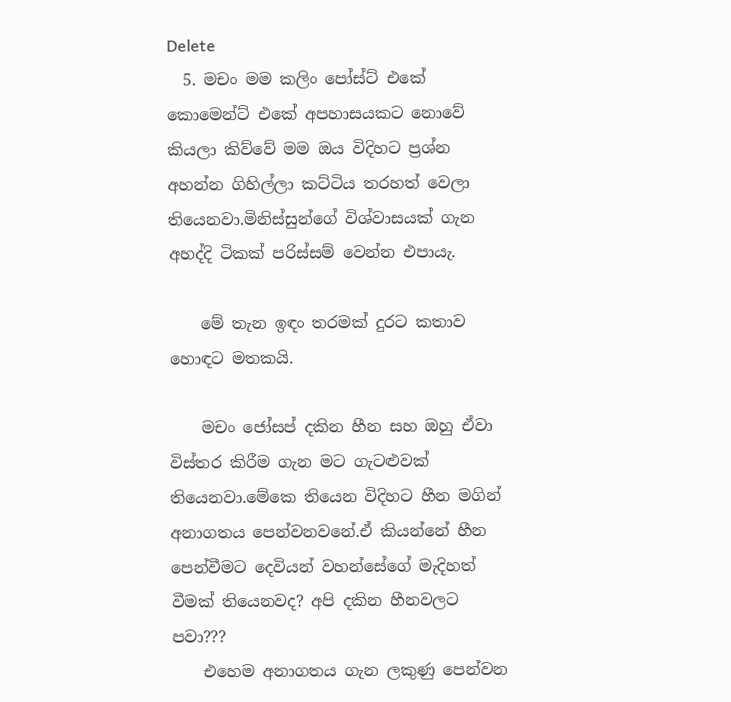Delete
  5. මචං මම කලිං පෝස්ට් එකේ කොමෙන්ට් එකේ අපහාසයකට නොවේ කියලා කිව්වේ මම ඔය විදිහට ප්‍රශ්න අහන්න ගිහිල්ලා කට්ටිය තරහත් වෙලා තියෙනවා.මිනිස්සුන්ගේ විශ්වාසයක් ගැන අහද්දි ටිකක් පරිස්සම් වෙන්න එපායැ.

    මේ තැන ඉඳං තරමක් දුරට කතාව හොඳට මතකයි.

    මචං ජෝසප් දකින හීන සහ ඔහු ඒවා විස්තර කිරීම ගැන මට ගැටළුවක් තියෙනවා.මේකෙ තියෙන විදිහට හීන මගින් අනාගතය පෙන්වනවනේ.ඒ කියන්නේ හීන පෙන්වීමට දෙවියන් වහන්සේගේ මැදිහත් වීමක් තියෙනවද? අපි දකින හීනවලට පවා???
    එහෙම අනාගතය ගැන ලකුණු පෙන්වන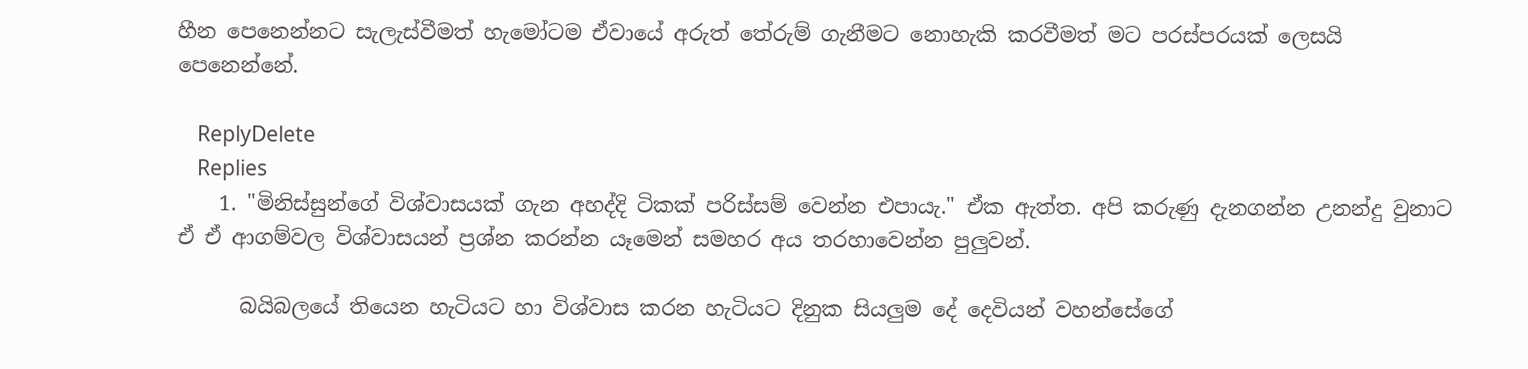හීන පෙනෙන්නට සැලැස්වීමත් හැමෝටම ඒවායේ අරුත් තේරුම් ගැනීමට නොහැකි කරවීමත් මට පරස්පරයක් ලෙසයි පෙනෙන්නේ.

    ReplyDelete
    Replies
    1. "මිනිස්සුන්ගේ විශ්වාසයක් ගැන අහද්දි ටිකක් පරිස්සම් වෙන්න එපායැ." ඒක ඇත්ත. අපි කරුණු දැනගන්න උනන්දු වුනාට ඒ ඒ ආගම්වල විශ්වාසයන් ප්‍රශ්න කරන්න යෑමෙන් සමහර අය තරහාවෙන්න පුලුවන්.

      බයිබලයේ තියෙන හැටියට හා විශ්වාස කරන හැටියට දිනුක සියලුම දේ දෙවියන් වහන්සේගේ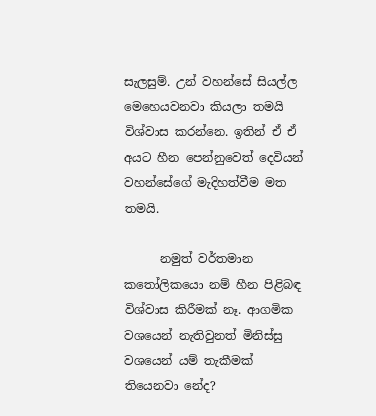සැලසුම්. උන් වහන්සේ සියල්ල මෙහෙයවනවා කියලා තමයි විශ්වාස කරන්නෙ. ඉතින් ඒ ඒ අයට හීන පෙන්නුවෙත් දෙවියන් වහන්සේගේ මැදිහත්වීම මත තමයි.

      නමුත් වර්තමාන කතෝලිකයො නම් හීන පිළිබඳ විශ්වාස කිරීමක් නෑ. ආගමික වශයෙන් නැතිවුනත් මිනිස්සු වශයෙන් යම් තැකීමක් තියෙනවා නේද?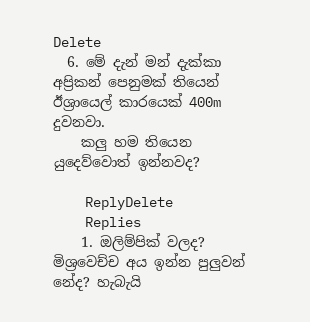Delete
  6. මේ දැන් මන් දැක්කා අප්‍රිකන් පෙනුමක් තියෙන් ඊශ්‍රායෙල් කාරයෙක් 400m දුවනවා.
    කලු හම තියෙන යුදෙව්වොත් ඉන්නවද?

    ReplyDelete
    Replies
    1. ඔලිම්පික් වලද? මිශ්‍රවෙච්ච අය ඉන්න පුලුවන් නේද? හැබැයි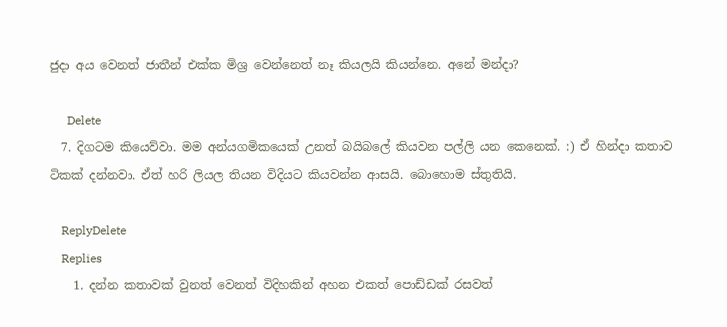ජුදා අය වෙනත් ජාතීන් එක්ක මිශ්‍ර වෙන්නෙත් නෑ කියලයි කියන්නෙ. අනේ මන්දා?

      Delete
  7. දිගටම කියෙව්වා. මම අන්යගමිකයෙක් උනත් බයිබලේ කියවන පල්ලි යන කෙනෙක්. :) ඒ හින්දා කතාව ටිකක් දන්නවා. ඒත් හරි ලියල තියන විදියට කියවන්න ආසයි. බොහොම ස්තුතියි.

    ReplyDelete
    Replies
    1. දන්න කතාවක් වුනත් වෙනත් විදිහකින් අහන එකත් පොඩ්ඩක් රසවත්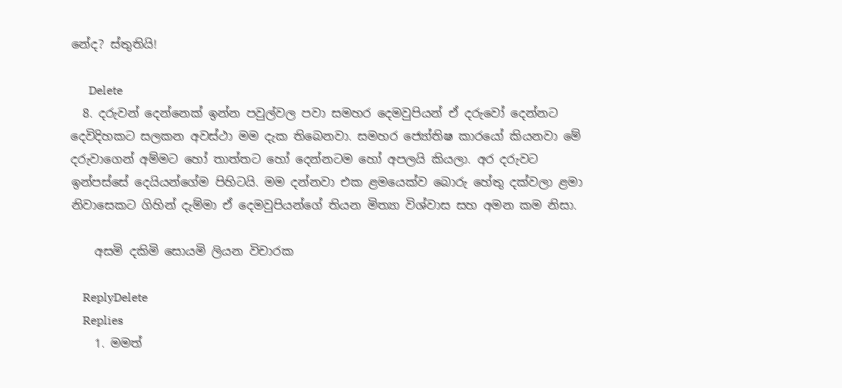නේද? ස්තුතියි!

      Delete
  8. දරුවන් දෙන්නෙක් ඉන්න පවුල්වල පවා සමහර දෙමවුපියන් ඒ දරුවෝ දෙන්නට දෙවිදිහකට සලකන අවස්ථා මම දැක තිබෙනවා. සමහර ජ්‍යෝතිෂ කාරයෝ කියනවා මේ දරුවාගෙන් අම්මට හෝ තාත්තට හෝ දෙන්නටම හෝ අපලයි කියලා. අර දරුවට ඉන්පස්සේ දෙයියන්ගේම පිහිටයි. මම දන්නවා එක ළමයෙක්ව බොරු හේතු දක්වලා ළමා නිවාසෙකට ගිහින් දැම්මා ඒ දෙමවුපියන්ගේ තියන මිත්‍යා විශ්වාස සහ අමන කම නිසා.

    අසමි දකිමි සොයමි ලියන විචාරක

    ReplyDelete
    Replies
    1. මමත්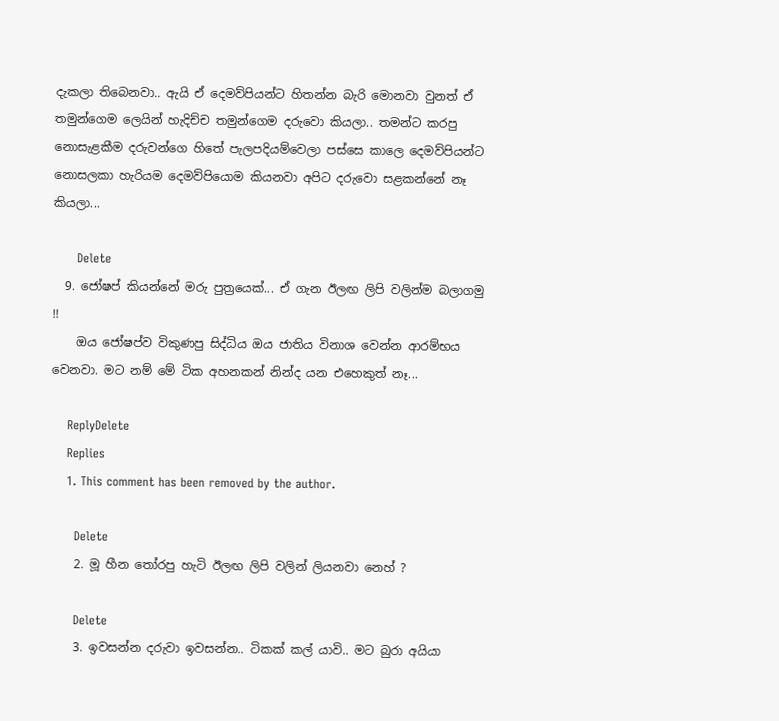දැකලා තිබෙනවා.. ඇයි ඒ දෙමව්පියන්ට හිතන්න බැරි මොනවා වුනත් ඒ තමුන්ගෙම ලෙයින් හැදිච්ච තමුන්ගෙම දරුවො කියලා.. තමන්ට කරපු නොසැළකීම දරුවන්ගෙ හිතේ පැලපදියම්වෙලා පස්සෙ කාලෙ දෙමව්පියන්ට නොසලකා හැරියම දෙමව්පියොම කියනවා අපිට දරුවො සළකන්නේ නෑ කියලා...

      Delete
  9. ජෝෂප් කියන්නේ මරු පුත්‍රයෙක්... ඒ ගැන ඊලඟ ලිපි වලින්ම බලාගමු !!
    ඔය ජෝෂප්ව විකුණපු සිද්ධිය ඔය ජාතිය විනාශ වෙන්න ආරම්භය වෙනවා. මට නම් මේ ටික අහනකන් නින්ද යන එහෙකුත් නෑ...

    ReplyDelete
    Replies
    1. This comment has been removed by the author.

      Delete
    2. මූ හීන තෝරපු හැටි ඊලඟ ලිපි වලින් ලියනවා නෙහ් ?

      Delete
    3. ඉවසන්න දරුවා ඉවසන්න.. ටිකක් කල් යාවි.. මට බුරා අයියා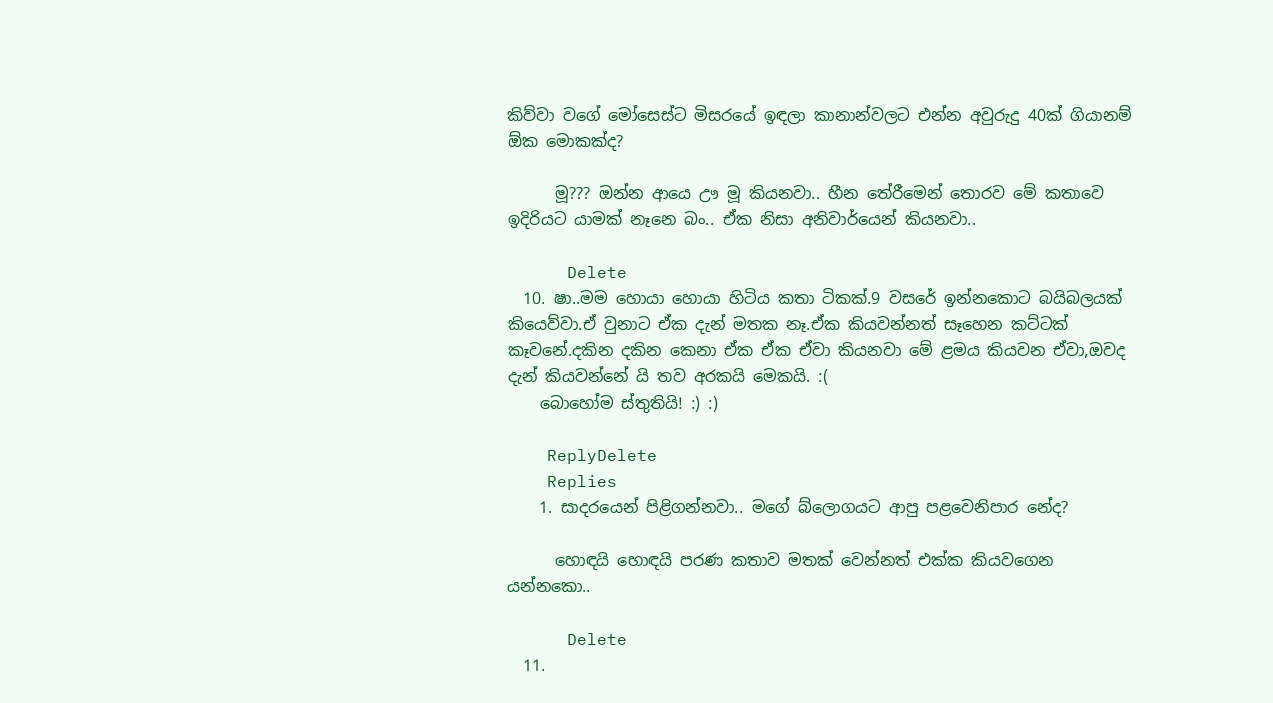කිව්වා වගේ මෝසෙස්ට මිසරයේ ඉඳලා කානාන්වලට එන්න අවුරුදු 40ක් ගියානම් ඕක මොකක්ද?

      මූ??? ඔන්න ආයෙ ඌ මූ කියනවා.. හීන තේරීමෙන් තොරව මේ කතාවෙ ඉදිරියට යාමක් නෑනෙ බං.. ඒක නිසා අනිවාර්යෙන් කියනවා..

      Delete
  10. ෂා..මම හොයා හොයා හිටිය කතා ටිකක්.9 වසරේ ඉන්නකොට බයිබලයක් කියෙව්වා.ඒ වුනාට ඒක දැන් මතක නෑ.ඒක කියවන්නත් සෑහෙන කට්ටක් කෑවනේ.දකින දකින කෙනා ඒක ඒක ඒවා කියනවා මේ ළමය කියවන ඒවා,ඔවද දැන් කියවන්නේ යි තව අරකයි මෙකයි. :(
    බොහෝම ස්තුතියි! :) :)

    ReplyDelete
    Replies
    1. සාදරයෙන් පිළිගන්නවා.. මගේ බ්ලොගයට ආපු පළවෙනිපාර නේද?

      හොඳයි හොඳයි පරණ කතාව මතක් වෙන්නත් එක්ක කියවගෙන යන්නකො..

      Delete
  11.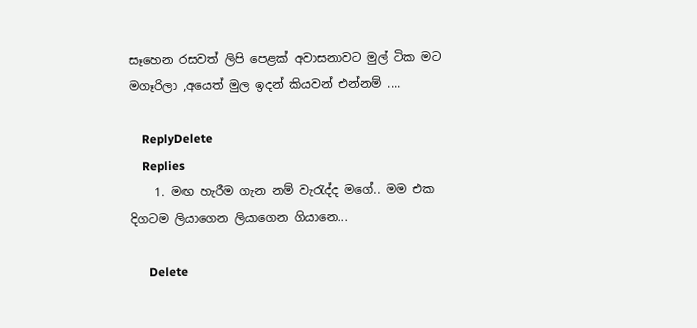සෑහෙන රසවත් ලිපි පෙළක් අවාසනාවට මුල් ටික මට මගෑරිලා ,අයෙත් මුල ඉදන් කියවන් එන්නම් ....

    ReplyDelete
    Replies
    1. මඟ හැරීම ගැන නම් වැරැද්ද මගේ.. මම එක දිගටම ලියාගෙන ලියාගෙන ගියානෙ...

      Delete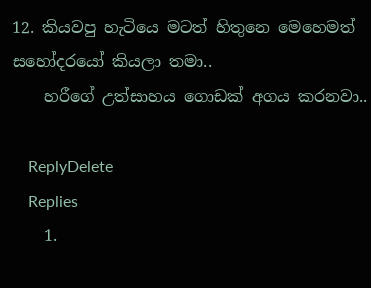12. කියවපු හැටියෙ මටත් හිතුනෙ මෙහෙමත් සහෝදරයෝ කියලා තමා..
    හරීගේ උත්සාහය ගොඩක් අගය කරනවා..

    ReplyDelete
    Replies
    1.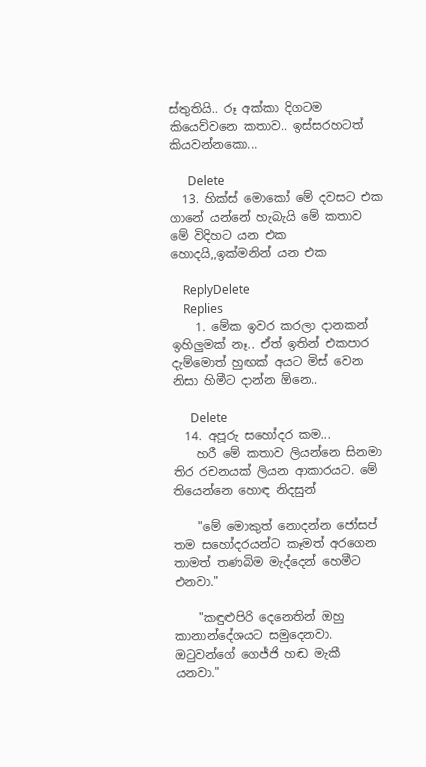ස්තුතියි.. රූ අක්කා දිගටම කියෙව්වනෙ කතාව.. ඉස්සරහටත් කියවන්නකො...

      Delete
  13. හික්ස් මොකෝ මේ දවසට එක ගානේ යන්නේ හැබැයි මේ කතාව මේ විදිහට යන එක හොදයි,,ඉක්මනින් යන එක

    ReplyDelete
    Replies
    1. මේක ඉවර කරලා දානකන් ඉහිලුමක් නෑ.. ඒත් ඉතින් එකපාර දැම්මොත් හුඟක් අයට මිස් වෙන නිසා හිමීට දාන්න ඕනෙ..

      Delete
  14. අපූරු සහෝදර කම...
    හරී මේ කතාව ලියන්නෙ සිනමා තිර රචනයක් ලියන ආකාරයට. මේ තියෙන්නෙ හොඳ නිදසුන්

    "මේ මොකුත් නොදන්න ජෝසප් තම සහෝදරයන්ට කෑමත් අරගෙන තාමත් තණබිම මැද්දෙන් හෙමීට එනවා."

    "කඳුළුපිරි දෙනෙතින් ඔහු කානාන්දේශයට සමුදෙනවා. ඔටුවන්ගේ ගෙජ්ජි හඬ මැකී යනවා."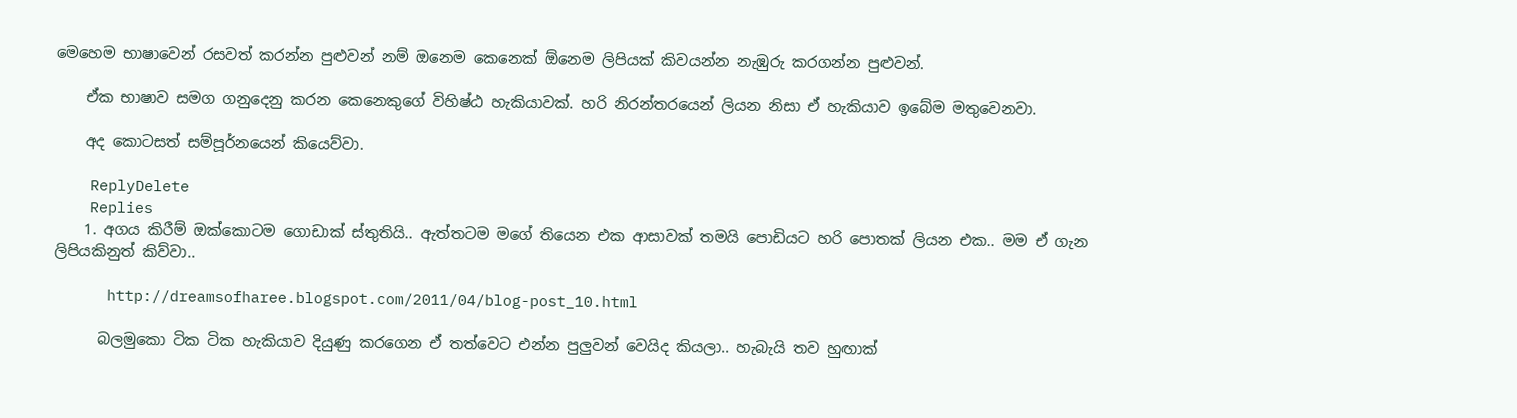මෙහෙම භාෂාවෙන් රසවත් කරන්න පුළුවන් නම් ඔනෙම කෙනෙක් ඕනෙම ලිපියක් කිවයන්න නැඹුරු කරගන්න පුළුවන්.

    ඒක භාෂාව සමග ගනුදෙනු කරන කෙනෙකුගේ විහිෂ්ඨ හැකියාවක්. හරි නිරන්තරයෙන් ලියන නිසා ඒ හැකියාව ඉබේම මතුවෙනවා.

    අද කොටසත් සම්පූර්නයෙන් කියෙව්වා.

    ReplyDelete
    Replies
    1. අගය කිරීම් ඔක්කොටම ගොඩාක් ස්තුතියි.. ඇත්තටම මගේ තියෙන එක ආසාවක් තමයි පොඩියට හරි පොතක් ලියන එක.. මම ඒ ගැන ලිපියකිනුත් කිව්වා..

      http://dreamsofharee.blogspot.com/2011/04/blog-post_10.html

      බලමුකො ටික ටික හැකියාව දියුණු කරගෙන ඒ තත්වෙට එන්න පුලුවන් වෙයිද කියලා.. හැබැයි තව හුඟාක්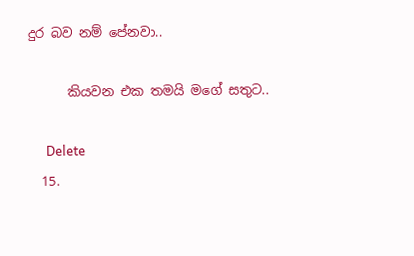දුර බව නම් පේනවා..

      කියවන එක තමයි මගේ සතුට..

      Delete
  15.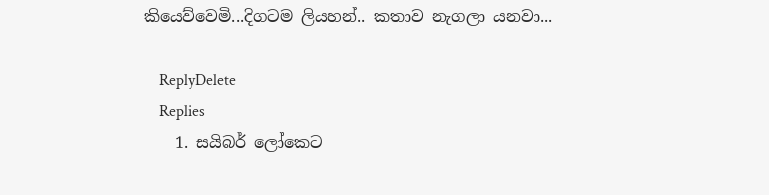කියෙව්වෙමි...දිගටම ලියහන්.. කතාව නැගලා යනවා...

    ReplyDelete
    Replies
    1. සයිබර් ලෝකෙට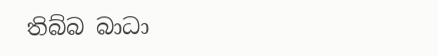තිබ්බ බාධා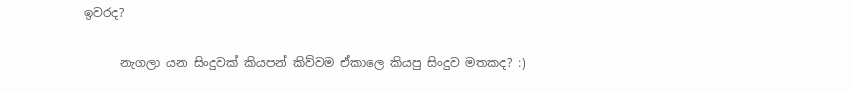ඉවරද?

      නැගලා යන සිංදුවක් කියපන් කිව්වම ඒකාලෙ කියපු සිංදුව මතකද? :)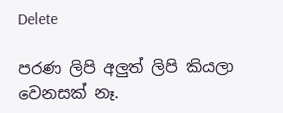Delete

පරණ ලිපි අලුත් ලිපි කියලා වෙනසක් නෑ.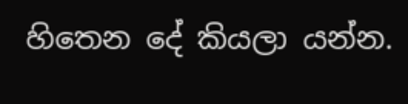හිතෙන දේ කියලා යන්න.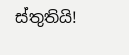ස්තුතියි!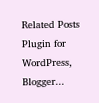Related Posts Plugin for WordPress, Blogger...